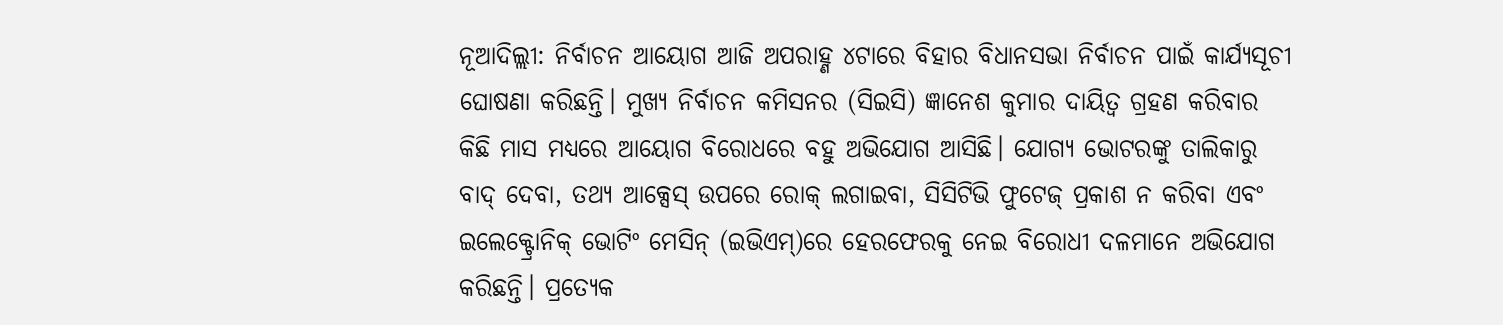ନୂଆଦିଲ୍ଲୀ: ନିର୍ବାଚନ ଆୟୋଗ ଆଜି ଅପରାହ୍ଣ ୪ଟାରେ ବିହାର ବିଧାନସଭା ନିର୍ବାଚନ ପାଇଁ କାର୍ଯ୍ୟସୂଚୀ ଘୋଷଣା କରିଛନ୍ତି। ମୁଖ୍ୟ ନିର୍ବାଚନ କମିସନର (ସିଇସି) ଜ୍ଞାନେଶ କୁମାର ଦାୟିତ୍ବ ଗ୍ରହଣ କରିବାର କିଛି ମାସ ମଧ୍ୟରେ ଆୟୋଗ ବିରୋଧରେ ବହୁ ଅଭିଯୋଗ ଆସିଛି। ଯୋଗ୍ୟ ଭୋଟରଙ୍କୁ ତାଲିକାରୁ ବାଦ୍ ଦେବା, ତଥ୍ୟ ଆକ୍ସେସ୍ ଉପରେ ରୋକ୍ ଲଗାଇବା, ସିସିଟିଭି ଫୁଟେଜ୍ ପ୍ରକାଶ ନ କରିବା ଏବଂ ଇଲେକ୍ଟ୍ରୋନିକ୍ ଭୋଟିଂ ମେସିନ୍ (ଇଭିଏମ୍)ରେ ହେରଫେରକୁ ନେଇ ବିରୋଧୀ ଦଳମାନେ ଅଭିଯୋଗ କରିଛନ୍ତି। ପ୍ରତ୍ୟେକ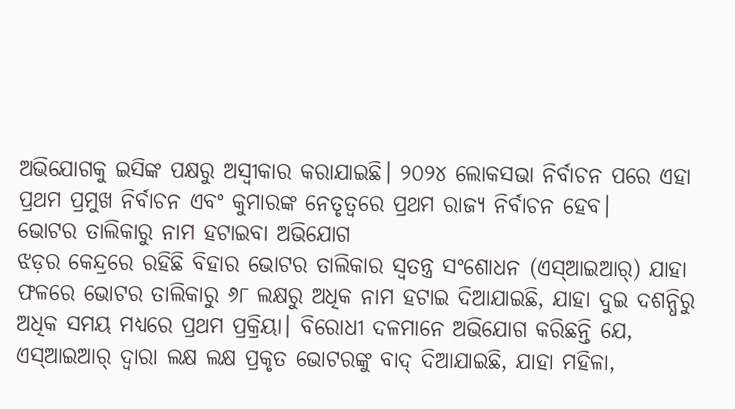ଅଭିଯୋଗକୁ ଇସିଙ୍କ ପକ୍ଷରୁ ଅସ୍ବୀକାର କରାଯାଇଛି। ୨୦୨୪ ଲୋକସଭା ନିର୍ବାଚନ ପରେ ଏହା ପ୍ରଥମ ପ୍ରମୁଖ ନିର୍ବାଚନ ଏବଂ କୁମାରଙ୍କ ନେତୃତ୍ୱରେ ପ୍ରଥମ ରାଜ୍ୟ ନିର୍ବାଚନ ହେବ।
ଭୋଟର ତାଲିକାରୁ ନାମ ହଟାଇବା ଅଭିଯୋଗ
ଝଡ଼ର କେନ୍ଦ୍ରରେ ରହିଛି ବିହାର ଭୋଟର ତାଲିକାର ସ୍ୱତନ୍ତ୍ର ସଂଶୋଧନ (ଏସ୍ଆଇଆର୍) ଯାହା ଫଳରେ ଭୋଟର ତାଲିକାରୁ ୬୮ ଲକ୍ଷରୁ ଅଧିକ ନାମ ହଟାଇ ଦିଆଯାଇଛି, ଯାହା ଦୁଇ ଦଶନ୍ଧିରୁ ଅଧିକ ସମୟ ମଧ୍ୟରେ ପ୍ରଥମ ପ୍ରକ୍ରିୟା। ବିରୋଧୀ ଦଳମାନେ ଅଭିଯୋଗ କରିଛନ୍ତି ଯେ, ଏସ୍ଆଇଆର୍ ଦ୍ୱାରା ଲକ୍ଷ ଲକ୍ଷ ପ୍ରକୃତ ଭୋଟରଙ୍କୁ ବାଦ୍ ଦିଆଯାଇଛି, ଯାହା ମହିଳା,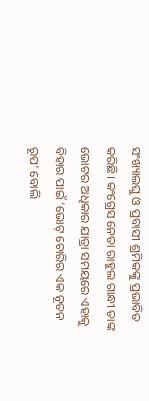ସଂଖ୍ୟାଲଘୁ ଓ ପ୍ରବାସୀ ଶ୍ରମିକଙ୍କୁ ପ୍ରଭାବିତ କରିଛି। କଂଗ୍ରେସ ନେତା ରାହୁଲ ଗାନ୍ଧୀ ତାଙ୍କ ଭୋଟର ଅଧିକାର ଯାତ୍ରା ସମୟରେ ଏହାକୁ ବିହାର ପାଇଁ ‘ଭୋଟ୍ ଚୋରିର ଏକ ନୂତନ ରୂପ’ ବୋଲି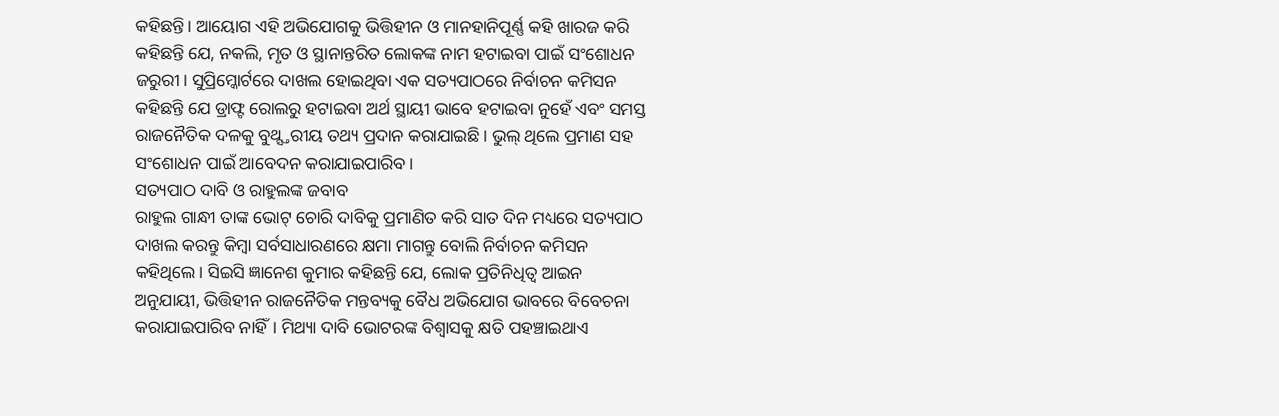କହିଛନ୍ତି। ଆୟୋଗ ଏହି ଅଭିଯୋଗକୁ ଭିତ୍ତିହୀନ ଓ ମାନହାନିପୂର୍ଣ୍ଣ କହି ଖାରଜ କରି କହିଛନ୍ତି ଯେ, ନକଲି, ମୃତ ଓ ସ୍ଥାନାନ୍ତରିତ ଲୋକଙ୍କ ନାମ ହଟାଇବା ପାଇଁ ସଂଶୋଧନ ଜରୁରୀ। ସୁପ୍ରିମ୍କୋର୍ଟରେ ଦାଖଲ ହୋଇଥିବା ଏକ ସତ୍ୟପାଠରେ ନିର୍ବାଚନ କମିସନ କହିଛନ୍ତି ଯେ ଡ୍ରାଫ୍ଟ ରୋଲରୁ ହଟାଇବା ଅର୍ଥ ସ୍ଥାୟୀ ଭାବେ ହଟାଇବା ନୁହେଁ ଏବଂ ସମସ୍ତ ରାଜନୈତିକ ଦଳକୁ ବୁଥ୍ସ୍ତରୀୟ ତଥ୍ୟ ପ୍ରଦାନ କରାଯାଇଛି। ଭୁଲ୍ ଥିଲେ ପ୍ରମାଣ ସହ ସଂଶୋଧନ ପାଇଁ ଆବେଦନ କରାଯାଇପାରିବ।
ସତ୍ୟପାଠ ଦାବି ଓ ରାହୁଲଙ୍କ ଜବାବ
ରାହୁଲ ଗାନ୍ଧୀ ତାଙ୍କ ଭୋଟ୍ ଚୋରି ଦାବିକୁ ପ୍ରମାଣିତ କରି ସାତ ଦିନ ମଧ୍ୟରେ ସତ୍ୟପାଠ ଦାଖଲ କରନ୍ତୁ କିମ୍ବା ସର୍ବସାଧାରଣରେ କ୍ଷମା ମାଗନ୍ତୁ ବୋଲି ନିର୍ବାଚନ କମିସନ କହିଥିଲେ। ସିଇସି ଜ୍ଞାନେଶ କୁମାର କହିଛନ୍ତି ଯେ, ଲୋକ ପ୍ରତିନିଧିତ୍ୱ ଆଇନ ଅନୁଯାୟୀ, ଭିତ୍ତିହୀନ ରାଜନୈତିକ ମନ୍ତବ୍ୟକୁ ବୈଧ ଅଭିଯୋଗ ଭାବରେ ବିବେଚନା କରାଯାଇପାରିବ ନାହିଁ। ମିଥ୍ୟା ଦାବି ଭୋଟରଙ୍କ ବିଶ୍ୱାସକୁ କ୍ଷତି ପହଞ୍ଚାଇଥାଏ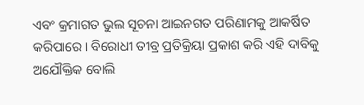ଏବଂ କ୍ରମାଗତ ଭୁଲ ସୂଚନା ଆଇନଗତ ପରିଣାମକୁ ଆକର୍ଷିତ କରିପାରେ। ବିରୋଧୀ ତୀବ୍ର ପ୍ରତିକ୍ରିୟା ପ୍ରକାଶ କରି ଏହି ଦାବିକୁ ଅଯୌକ୍ତିକ ବୋଲି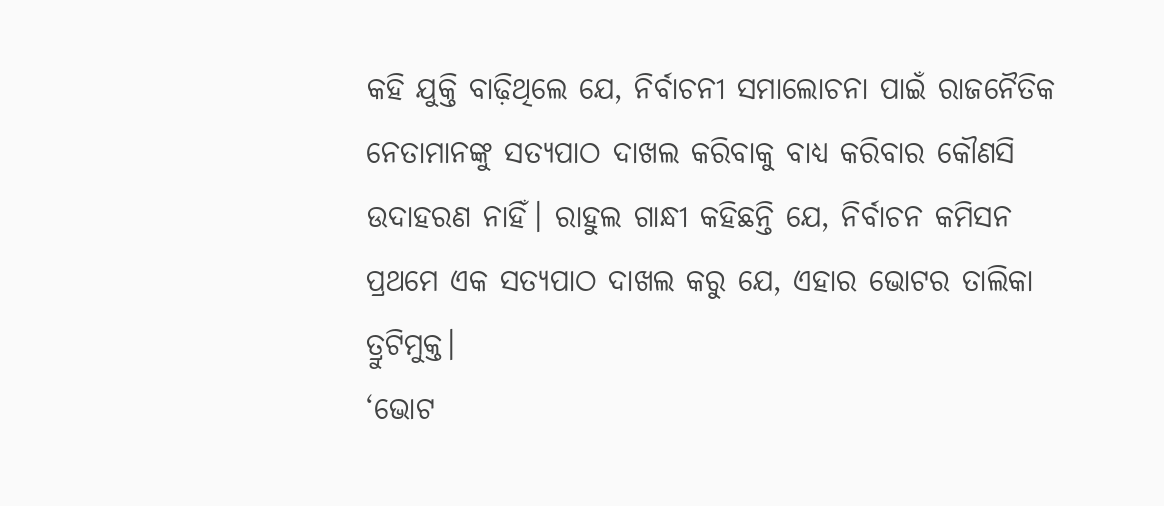କହି ଯୁକ୍ତି ବାଢ଼ିଥିଲେ ଯେ, ନିର୍ବାଚନୀ ସମାଲୋଚନା ପାଇଁ ରାଜନୈତିକ ନେତାମାନଙ୍କୁ ସତ୍ୟପାଠ ଦାଖଲ କରିବାକୁ ବାଧ୍ୟ କରିବାର କୌଣସି ଉଦାହରଣ ନାହିଁ। ରାହୁଲ ଗାନ୍ଧୀ କହିଛନ୍ତି ଯେ, ନିର୍ବାଚନ କମିସନ ପ୍ରଥମେ ଏକ ସତ୍ୟପାଠ ଦାଖଲ କରୁ ଯେ, ଏହାର ଭୋଟର ତାଲିକା ତ୍ରୁଟିମୁକ୍ତ।
‘ଭୋଟ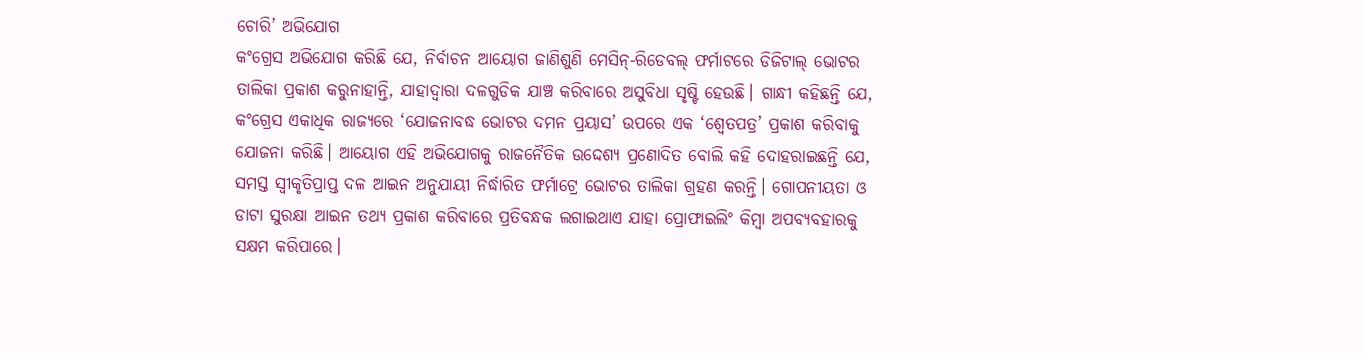ଚୋରି’ ଅଭିଯୋଗ
କଂଗ୍ରେସ ଅଭିଯୋଗ କରିଛି ଯେ, ନିର୍ବାଚନ ଆୟୋଗ ଜାଣିଶୁଣି ମେସିନ୍-ରିଡେବଲ୍ ଫର୍ମାଟରେ ଡିଜିଟାଲ୍ ଭୋଟର ତାଲିକା ପ୍ରକାଶ କରୁନାହାନ୍ତି, ଯାହାଦ୍ୱାରା ଦଳଗୁଡିକ ଯାଞ୍ଚ କରିବାରେ ଅସୁବିଧା ସୃଷ୍ଟି ହେଉଛି। ଗାନ୍ଧୀ କହିଛନ୍ତି ଯେ, କଂଗ୍ରେସ ଏକାଧିକ ରାଜ୍ୟରେ ‘ଯୋଜନାବଦ୍ଧ ଭୋଟର ଦମନ ପ୍ରୟାସ’ ଉପରେ ଏକ ‘ଶ୍ୱେତପତ୍ର’ ପ୍ରକାଶ କରିବାକୁ ଯୋଜନା କରିଛି। ଆୟୋଗ ଏହି ଅଭିଯୋଗକୁ ରାଜନୈତିକ ଉଦ୍ଦେଶ୍ୟ ପ୍ରଣୋଦିତ ବୋଲି କହି ଦୋହରାଇଛନ୍ତି ଯେ, ସମସ୍ତ ସ୍ୱୀକୃତିପ୍ରାପ୍ତ ଦଳ ଆଇନ ଅନୁଯାୟୀ ନିର୍ଦ୍ଧାରିତ ଫର୍ମାଟ୍ରେ ଭୋଟର ତାଲିକା ଗ୍ରହଣ କରନ୍ତି। ଗୋପନୀୟତା ଓ ଡାଟା ସୁରକ୍ଷା ଆଇନ ତଥ୍ୟ ପ୍ରକାଶ କରିବାରେ ପ୍ରତିବନ୍ଧକ ଲଗାଇଥାଏ ଯାହା ପ୍ରୋଫାଇଲିଂ କିମ୍ବା ଅପବ୍ୟବହାରକୁ ସକ୍ଷମ କରିପାରେ।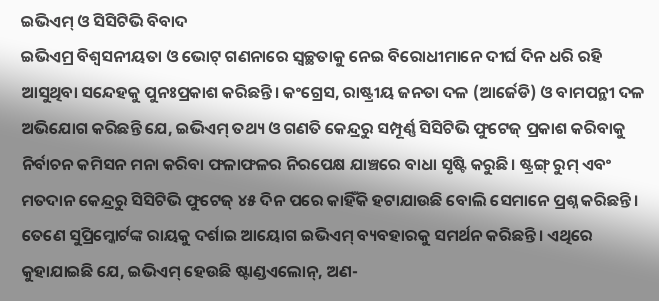ଇଭିଏମ୍ ଓ ସିସିଟିଭି ବିବାଦ
ଇଭିଏମ୍ର ବିଶ୍ୱସନୀୟତା ଓ ଭୋଟ୍ ଗଣନାରେ ସ୍ୱଚ୍ଛତାକୁ ନେଇ ବିରୋଧୀମାନେ ଦୀର୍ଘ ଦିନ ଧରି ରହି ଆସୁଥିବା ସନ୍ଦେହକୁ ପୁନଃପ୍ରକାଶ କରିଛନ୍ତି। କଂଗ୍ରେସ, ରାଷ୍ଟ୍ରୀୟ ଜନତା ଦଳ (ଆର୍ଜେଡି) ଓ ବାମପନ୍ଥୀ ଦଳ ଅଭିଯୋଗ କରିଛନ୍ତି ଯେ, ଇଭିଏମ୍ ତଥ୍ୟ ଓ ଗଣତି କେନ୍ଦ୍ରରୁ ସମ୍ପୂର୍ଣ୍ଣ ସିସିଟିଭି ଫୁଟେଜ୍ ପ୍ରକାଶ କରିବାକୁ ନିର୍ବାଚନ କମିସନ ମନା କରିବା ଫଳାଫଳର ନିରପେକ୍ଷ ଯାଞ୍ଚରେ ବାଧା ସୃଷ୍ଟି କରୁଛି। ଷ୍ଟ୍ରଙ୍ଗ୍ ରୁମ୍ ଏବଂ ମତଦାନ କେନ୍ଦ୍ରରୁ ସିସିଟିଭି ଫୁଟେଜ୍ ୪୫ ଦିନ ପରେ କାହିଁକି ହଟାଯାଉଛି ବୋଲି ସେମାନେ ପ୍ରଶ୍ନ କରିଛନ୍ତି। ତେଣେ ସୁପ୍ରିମ୍କୋର୍ଟଙ୍କ ରାୟକୁ ଦର୍ଶାଇ ଆୟୋଗ ଇଭିଏମ୍ ବ୍ୟବହାରକୁ ସମର୍ଥନ କରିଛନ୍ତି। ଏଥିରେ କୁହାଯାଇଛି ଯେ, ଇଭିଏମ୍ ହେଉଛି ଷ୍ଟାଣ୍ଡଏଲୋନ୍, ଅଣ-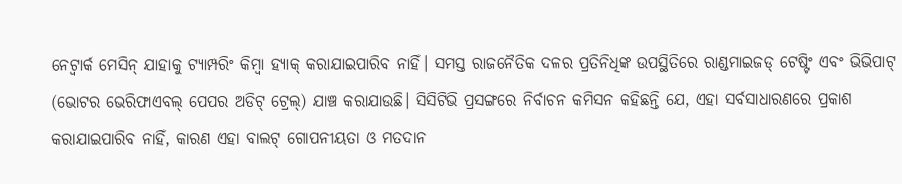ନେଟ୍ୱାର୍କ ମେସିନ୍ ଯାହାକୁ ଟ୍ୟାମ୍ପରିଂ କିମ୍ବା ହ୍ୟାକ୍ କରାଯାଇପାରିବ ନାହିଁ। ସମସ୍ତ ରାଜନୈତିକ ଦଳର ପ୍ରତିନିଧିଙ୍କ ଉପସ୍ଥିତିରେ ରାଣ୍ଡମାଇଜଡ୍ ଟେଷ୍ଟିଂ ଏବଂ ଭିଭିପାଟ୍ (ଭୋଟର ଭେରିଫାଏବଲ୍ ପେପର ଅଡିଟ୍ ଟ୍ରେଲ୍) ଯାଞ୍ଚ କରାଯାଉଛି। ସିସିଟିଭି ପ୍ରସଙ୍ଗରେ ନିର୍ବାଚନ କମିସନ କହିଛନ୍ତି ଯେ, ଏହା ସର୍ବସାଧାରଣରେ ପ୍ରକାଶ କରାଯାଇପାରିବ ନାହିଁ, କାରଣ ଏହା ବାଲଟ୍ ଗୋପନୀୟତା ଓ ମତଦାନ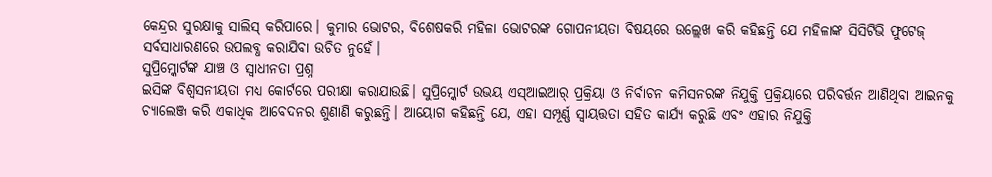କେନ୍ଦ୍ରର ସୁରକ୍ଷାକୁ ସାଲିସ୍ କରିପାରେ। କୁମାର ଭୋଟର, ବିଶେଷକରି ମହିଳା ଭୋଟରଙ୍କ ଗୋପନୀୟତା ବିଷୟରେ ଉଲ୍ଲେଖ କରି କହିଛନ୍ତି ଯେ ମହିଳାଙ୍କ ସିସିଟିଭି ଫୁଟେଜ୍ ସର୍ବସାଧାରଣରେ ଉପଲବ୍ଧ କରାଯିବା ଉଚିତ ନୁହେଁ।
ସୁପ୍ରିମ୍କୋର୍ଟଙ୍କ ଯାଞ୍ଚ ଓ ସ୍ୱାଧୀନତା ପ୍ରଶ୍ନ
ଇସିଙ୍କ ବିଶ୍ୱସନୀୟତା ମଧ୍ୟ କୋର୍ଟରେ ପରୀକ୍ଷା କରାଯାଉଛି। ସୁପ୍ରିମ୍କୋର୍ଟ ଉଭୟ ଏସ୍ଆଇଆର୍ ପ୍ରକ୍ରିୟା ଓ ନିର୍ବାଚନ କମିସନରଙ୍କ ନିଯୁକ୍ତି ପ୍ରକ୍ରିୟାରେ ପରିବର୍ତ୍ତନ ଆଣିଥିବା ଆଇନକୁ ଚ୍ୟାଲେଞ୍ଜ କରି ଏକାଧିକ ଆବେଦନର ଶୁଣାଣି କରୁଛନ୍ତି। ଆୟୋଗ କହିଛନ୍ତି ଯେ, ଏହା ସମ୍ପୂର୍ଣ୍ଣ ସ୍ୱାୟତ୍ତତା ସହିତ କାର୍ଯ୍ୟ କରୁଛି ଏବଂ ଏହାର ନିଯୁକ୍ତି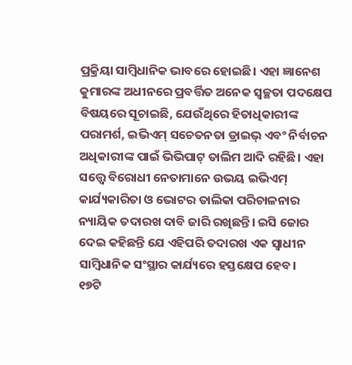ପ୍ରକ୍ରିୟା ସାମ୍ବିଧାନିକ ଭାବରେ ହୋଇଛି। ଏହା ଜ୍ଞାନେଶ କୁମାରଙ୍କ ଅଧୀନରେ ପ୍ରବର୍ତ୍ତିତ ଅନେକ ସ୍ୱଚ୍ଛତା ପଦକ୍ଷେପ ବିଷୟରେ ସୂଚାଇଛି, ଯେଉଁଥିରେ ହିତାଧିକାରୀଙ୍କ ପରାମର୍ଶ, ଇଭିଏମ୍ ସଚେତନତା ଡ୍ରାଇଭ୍ ଏବଂ ନିର୍ବାଚନ ଅଧିକାରୀଙ୍କ ପାଇଁ ଭିଭିପାଟ୍ ତାଲିମ ଆଦି ରହିଛି। ଏହା ସତ୍ତ୍ବେ ବିରୋଧୀ ନେତାମାନେ ଉଭୟ ଇଭିଏମ୍ କାର୍ଯ୍ୟକାରିତା ଓ ଭୋଟର ତାଲିକା ପରିଚାଳନାର ନ୍ୟାୟିକ ତଦାରଖ ଦାବି ଜାରି ରଖିଛନ୍ତି। ଇସି ଜୋର ଦେଇ କହିଛନ୍ତି ଯେ ଏହିପରି ତଦାରଖ ଏକ ସ୍ୱାଧୀନ ସାମ୍ବିଧାନିକ ସଂସ୍ଥାର କାର୍ଯ୍ୟରେ ହସ୍ତକ୍ଷେପ ହେବ।
୧୭ଟି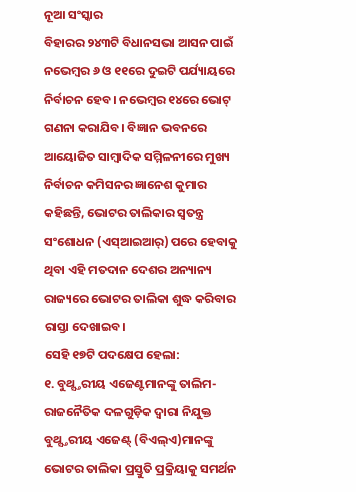ନୂଆ ସଂସ୍କାର
ବିହାରର ୨୪୩ଟି ବିଧାନସଭା ଆସନ ପାଇଁ ନଭେମ୍ବର ୬ ଓ ୧୧ରେ ଦୁଇଟି ପର୍ଯ୍ୟାୟରେ ନିର୍ବାଚନ ହେବ। ନଭେମ୍ବର ୧୪ରେ ଭୋଟ୍ ଗଣନା କରାଯିବ। ବିଜ୍ଞାନ ଭବନରେ ଆୟୋଜିତ ସାମ୍ବାଦିକ ସମ୍ମିଳନୀରେ ମୁଖ୍ୟ ନିର୍ବାଚନ କମିସନର ଜ୍ଞାନେଶ କୁମାର କହିଛନ୍ତି, ଭୋଟର ତାଲିକାର ସ୍ୱତନ୍ତ୍ର ସଂଶୋଧନ (ଏସ୍ଆଇଆର୍) ପରେ ହେବାକୁ ଥିବା ଏହି ମତଦାନ ଦେଶର ଅନ୍ୟାନ୍ୟ ରାଜ୍ୟରେ ଭୋଟର ତାଲିକା ଶୁଦ୍ଧ କରିବାର ରାସ୍ତା ଦେଖାଇବ।
ସେହି ୧୭ଟି ପଦକ୍ଷେପ ହେଲା:
୧. ବୁଥ୍ସ୍ତରୀୟ ଏଜେଣ୍ଟମାନଙ୍କୁ ତାଲିମ- ରାଜନୈତିକ ଦଳଗୁଡ଼ିକ ଦ୍ବାରା ନିଯୁକ୍ତ ବୁଥ୍ସ୍ତରୀୟ ଏଜେଣ୍ଟ୍ (ବିଏଲ୍ଏ)ମାନଙ୍କୁ ଭୋଟର ତାଲିକା ପ୍ରସ୍ତୁତି ପ୍ରକ୍ରିୟାକୁ ସମର୍ଥନ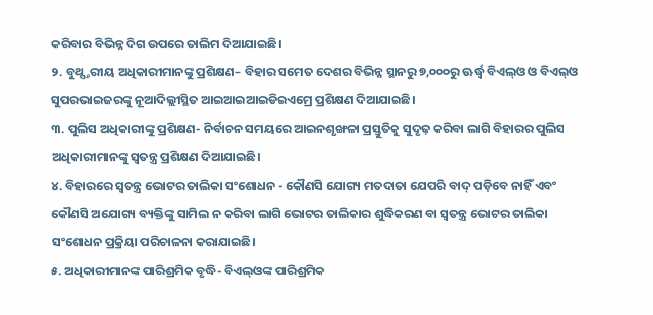କରିବାର ବିଭିନ୍ନ ଦିଗ ଉପରେ ତାଲିମ ଦିଆଯାଇଛି।
୨. ବୁଥ୍ସ୍ତରୀୟ ଅଧିକାରୀମାନଙ୍କୁ ପ୍ରଶିକ୍ଷଣ– ବିହାର ସମେତ ଦେଶର ବିଭିନ୍ନ ସ୍ଥାନରୁ ୭,୦୦୦ରୁ ଊର୍ଦ୍ଧ୍ୱ ବିଏଲ୍ଓ ଓ ବିଏଲ୍ଓ ସୁପରଭାଇଜରଙ୍କୁ ନୂଆଦିଲ୍ଲୀସ୍ଥିତ ଆଇଆଇଆଇଡିଇଏମ୍ରେ ପ୍ରଶିକ୍ଷଣ ଦିଆଯାଇଛି।
୩. ପୁଲିସ ଅଧିକାରୀଙ୍କୁ ପ୍ରଶିକ୍ଷଣ- ନିର୍ବାଚନ ସମୟରେ ଆଇନଶୃଙ୍ଖଳା ପ୍ରସ୍ତୁତିକୁ ସୁଦୃଢ଼ କରିବା ଲାଗି ବିହାରର ପୁଲିସ ଅଧିକାରୀମାନଙ୍କୁ ସ୍ବତନ୍ତ୍ର ପ୍ରଶିକ୍ଷଣ ଦିଆଯାଇଛି।
୪. ବିହାରରେ ସ୍ବତନ୍ତ୍ର ଭୋଟର ତାଲିକା ସଂଶୋଧନ - କୌଣସି ଯୋଗ୍ୟ ମତଦାତା ଯେପରି ବାଦ୍ ପଡ଼ିବେ ନାହିଁ ଏବଂ କୌଣସି ଅଯୋଗ୍ୟ ବ୍ୟକ୍ତିଙ୍କୁ ସାମିଲ ନ କରିବା ଲାଗି ଭୋଟର ତାଲିକାର ଶୁଦ୍ଧିକରଣ ବା ସ୍ୱତନ୍ତ୍ର ଭୋଟର ତାଲିକା ସଂଶୋଧନ ପ୍ରକ୍ରିୟା ପରିଚାଳନା କରାଯାଇଛି।
୫. ଅଧିକାରୀମାନଙ୍କ ପାରିଶ୍ରମିକ ବୃଦ୍ଧି- ବିଏଲ୍ଓଙ୍କ ପାରିଶ୍ରମିକ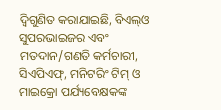ଦ୍ୱିଗୁଣିତ କରାଯାଇଛି, ବିଏଲ୍ଓ ସୁପରଭାଇଜର ଏବଂ ମତଦାନ/ଗଣତି କର୍ମଚାରୀ, ସିଏପିଏଫ୍, ମନିଟରିଂ ଟିମ୍ ଓ ମାଇକ୍ରୋ ପର୍ଯ୍ୟବେକ୍ଷକଙ୍କ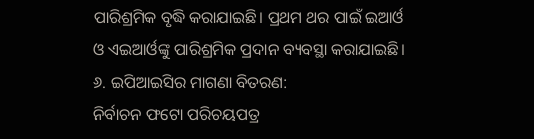ପାରିଶ୍ରମିକ ବୃଦ୍ଧି କରାଯାଇଛି। ପ୍ରଥମ ଥର ପାଇଁ ଇଆର୍ଓ ଓ ଏଇଆର୍ଓଙ୍କୁ ପାରିଶ୍ରମିକ ପ୍ରଦାନ ବ୍ୟବସ୍ଥା କରାଯାଇଛି।
୬. ଇପିଆଇସିର ମାଗଣା ବିତରଣ:
ନିର୍ବାଚନ ଫଟୋ ପରିଚୟପତ୍ର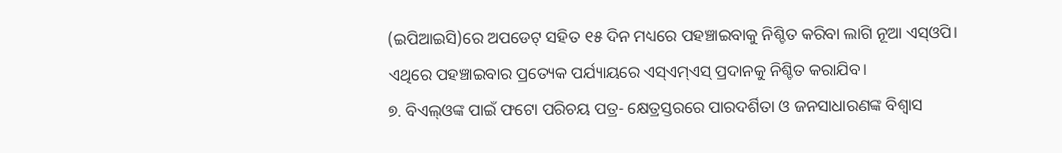(ଇପିଆଇସି)ରେ ଅପଡେଟ୍ ସହିତ ୧୫ ଦିନ ମଧ୍ୟରେ ପହଞ୍ଚାଇବାକୁ ନିଶ୍ଚିତ କରିବା ଲାଗି ନୂଆ ଏସ୍ଓପି। ଏଥିରେ ପହଞ୍ଚାଇବାର ପ୍ରତ୍ୟେକ ପର୍ଯ୍ୟାୟରେ ଏସ୍ଏମ୍ଏସ୍ ପ୍ରଦାନକୁ ନିଶ୍ଚିତ କରାଯିବ।
୭. ବିଏଲ୍ଓଙ୍କ ପାଇଁ ଫଟୋ ପରିଚୟ ପତ୍ର- କ୍ଷେତ୍ରସ୍ତରରେ ପାରଦର୍ଶିତା ଓ ଜନସାଧାରଣଙ୍କ ବିଶ୍ୱାସ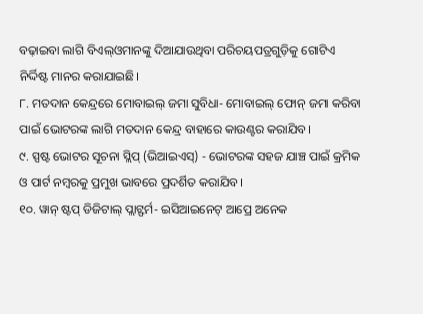ବଢ଼ାଇବା ଲାଗି ବିଏଲ୍ଓମାନଙ୍କୁ ଦିଆଯାଉଥିବା ପରିଚୟପତ୍ରଗୁଡ଼ିକୁ ଗୋଟିଏ ନିର୍ଦ୍ଦିଷ୍ଟ ମାନର କରାଯାଇଛି।
୮. ମତଦାନ କେନ୍ଦ୍ରରେ ମୋବାଇଲ୍ ଜମା ସୁବିଧା- ମୋବାଇଲ୍ ଫୋନ୍ ଜମା କରିବା ପାଇଁ ଭୋଟରଙ୍କ ଲାଗି ମତଦାନ କେନ୍ଦ୍ର ବାହାରେ କାଉଣ୍ଟର କରାଯିବ।
୯. ସ୍ପଷ୍ଟ ଭୋଟର ସୂଚନା ସ୍ଲିପ୍ (ଭିଆଇଏସ୍) - ଭୋଟରଙ୍କ ସହଜ ଯାଞ୍ଚ ପାଇଁ କ୍ରମିକ ଓ ପାର୍ଟ ନମ୍ବରକୁ ପ୍ରମୁଖ ଭାବରେ ପ୍ରଦର୍ଶିତ କରାଯିବ।
୧୦. ୱାନ୍ ଷ୍ଟପ୍ ଡିଜିଟାଲ୍ ପ୍ଲାଟ୍ଫର୍ମ- ଇସିଆଇନେଟ୍ ଆପ୍ରେ ଅନେକ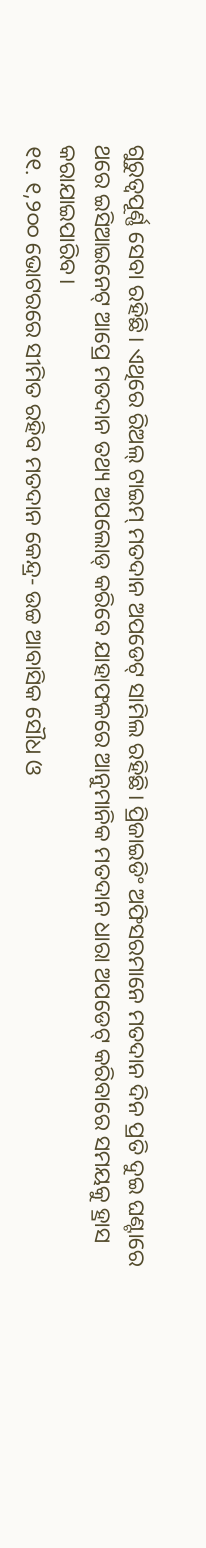ଗୁରୁତ୍ୱପୂର୍ଣ୍ଣ ସେବା ରହିଛି। ଏଥିରେ ରିଅଲ୍ ଟାଇମ୍ ମତଦାନ ଅପଡେଟ୍ ସାମିଲ ରହିଛି। ପ୍ରିଜାଇଡିଂ ଅଫିସରମାନେ ମତଦାନ ଦିନ ପ୍ରତି ଦୁଇ ଘଣ୍ଟାରେ ଥରେ ଇସିଆଇନେଟ୍ ଆପ୍ରେ ମତଦାନ ତଥ୍ୟ ଅପଲୋଡ୍ କରିବେ ଯାହାଫଳରେ ଆନୁମାନିକ ମତଦାନ ଧାରା ଅପଡେଟ୍ କରିବାରେ ସମୟକୁ ହ୍ରାସ କରାଯାଇପାରିବ।
୧୧. ୧,୨୦୦ ଭୋଟରରେ ସୀମିତ ରହିବ ମତଦାନ କେନ୍ଦ୍ର- ଉଚ୍ଚ ଆବାସିକ ସୌଧ ଓ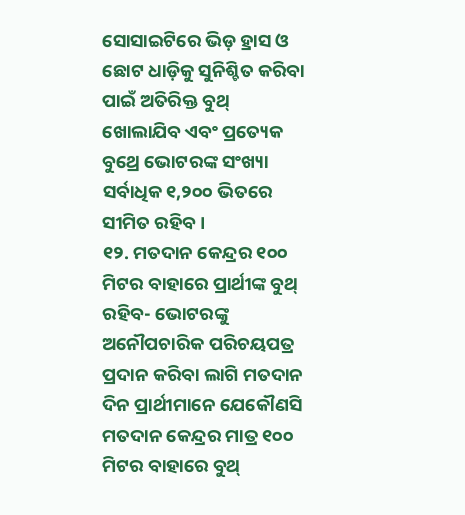ସୋସାଇଟିରେ ଭିଡ଼ ହ୍ରାସ ଓ ଛୋଟ ଧାଡ଼ିକୁ ସୁନିଶ୍ଚିତ କରିବା ପାଇଁ ଅତିରିକ୍ତ ବୁଥ୍ ଖୋଲାଯିବ ଏବଂ ପ୍ରତ୍ୟେକ ବୁଥ୍ରେ ଭୋଟରଙ୍କ ସଂଖ୍ୟା ସର୍ବାଧିକ ୧,୨୦୦ ଭିତରେ ସୀମିତ ରହିବ।
୧୨. ମତଦାନ କେନ୍ଦ୍ରର ୧୦୦ ମିଟର ବାହାରେ ପ୍ରାର୍ଥୀଙ୍କ ବୁଥ୍ ରହିବ- ଭୋଟରଙ୍କୁ ଅନୌପଚାରିକ ପରିଚୟପତ୍ର ପ୍ରଦାନ କରିବା ଲାଗି ମତଦାନ ଦିନ ପ୍ରାର୍ଥୀମାନେ ଯେକୌଣସି ମତଦାନ କେନ୍ଦ୍ରର ମାତ୍ର ୧୦୦ ମିଟର ବାହାରେ ବୁଥ୍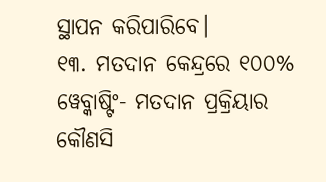ସ୍ଥାପନ କରିପାରିବେ।
୧୩. ମତଦାନ କେନ୍ଦ୍ରରେ ୧୦୦% ୱେବ୍କାଷ୍ଟିଂ- ମତଦାନ ପ୍ରକ୍ରିୟାର କୌଣସି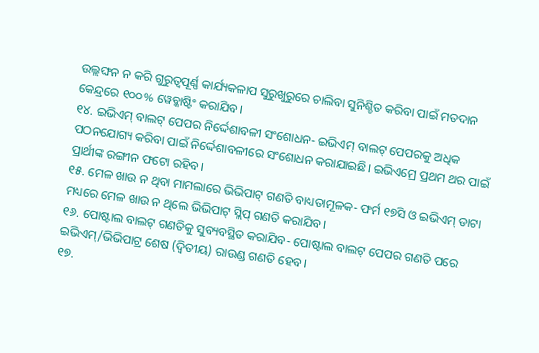ଉଲ୍ଲଙ୍ଘନ ନ କରି ଗୁରୁତ୍ୱପୂର୍ଣ୍ଣ କାର୍ଯ୍ୟକଳାପ ସୁରୁଖୁରୁରେ ଚାଲିବା ସୁନିଶ୍ଚିତ କରିବା ପାଇଁ ମତଦାନ କେନ୍ଦ୍ରରେ ୧୦୦% ୱେବ୍କାଷ୍ଟିଂ କରାଯିବ।
୧୪. ଇଭିଏମ୍ ବାଲଟ୍ ପେପର ନିର୍ଦ୍ଦେଶାବଳୀ ସଂଶୋଧନ- ଇଭିଏମ୍ ବାଲଟ୍ ପେପରକୁ ଅଧିକ ପଠନଯୋଗ୍ୟ କରିବା ପାଇଁ ନିର୍ଦ୍ଦେଶାବଳୀରେ ସଂଶୋଧନ କରାଯାଇଛି। ଇଭିଏମ୍ରେ ପ୍ରଥମ ଥର ପାଇଁ ପ୍ରାର୍ଥୀଙ୍କ ରଙ୍ଗୀନ ଫଟୋ ରହିବ।
୧୫. ମେଳ ଖାଉ ନ ଥିବା ମାମଲାରେ ଭିଭିପାଟ୍ ଗଣତି ବାଧ୍ୟତାମୂଳକ- ଫର୍ମ ୧୭ସି ଓ ଇଭିଏମ୍ ଡାଟା ମଧ୍ୟରେ ମେଳ ଖାଉ ନ ଥିଲେ ଭିଭିପାଟ୍ ସ୍ଲିପ୍ ଗଣତି କରାଯିବ।
୧୬. ପୋଷ୍ଟାଲ ବାଲଟ୍ ଗଣତିକୁ ସୁବ୍ୟବସ୍ଥିତ କରାଯିବ- ପୋଷ୍ଟାଲ ବାଲଟ୍ ପେପର ଗଣତି ପରେ ଇଭିଏମ୍/ଭିଭିପାଟ୍ର ଶେଷ (ଦ୍ୱିତୀୟ) ରାଉଣ୍ଡ ଗଣତି ହେବ।
୧୭.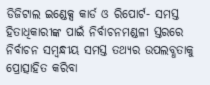ଡିଜିଟାଲ ଇଣ୍ଡେକ୍ସ କାର୍ଡ ଓ ରିପୋର୍ଟ- ସମସ୍ତ ହିତାଧିକାରୀଙ୍କ ପାଇଁ ନିର୍ବାଚନମଣ୍ଡଳୀ ସ୍ତରରେ ନିର୍ବାଚନ ସମ୍ବନ୍ଧୀୟ ସମସ୍ତ ତଥ୍ୟର ଉପଲବ୍ଧତାକୁ ପ୍ରୋତ୍ସାହିତ କରିବା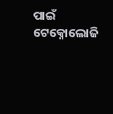ପାଇଁ ଟେକ୍ନୋଲୋଜି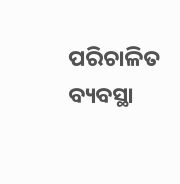ପରିଚାଳିତ ବ୍ୟବସ୍ଥା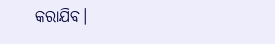କରାଯିବ।